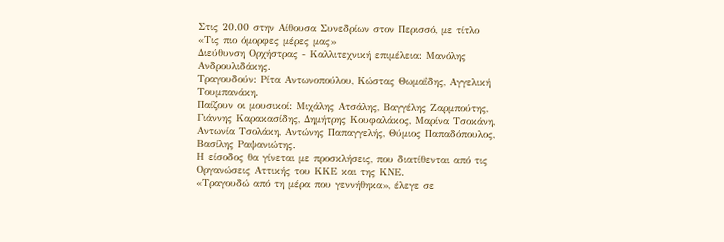Στις 20.00 στην Αίθουσα Συνεδρίων στον Περισσό, με τίτλο «Τις πιο όμορφες μέρες μας»
Διεύθυνση Ορχήστρας - Καλλιτεχνική επιμέλεια: Μανόλης Ανδρουλιδάκης.
Τραγουδούν: Ρίτα Αντωνοπούλου, Κώστας Θωμαΐδης, Αγγελική Τουμπανάκη.
Παίζουν οι μουσικοί: Μιχάλης Ατσάλης, Βαγγέλης Ζαρμπούτης, Γιάννης Καρακασίδης, Δημήτρης Κουφαλάκος, Μαρίνα Τσοκάνη, Αντωνία Τσολάκη, Αντώνης Παπαγγελής, Θύμιος Παπαδόπουλος, Βασίλης Ραψανιώτης.
Η είσοδος θα γίνεται με προσκλήσεις, που διατίθενται από τις Οργανώσεις Αττικής του ΚΚΕ και της ΚΝΕ.
«Τραγουδώ από τη μέρα που γεννήθηκα», έλεγε σε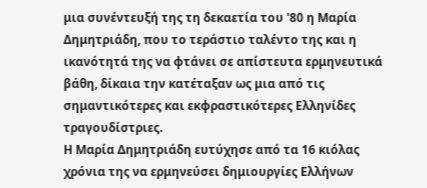μια συνέντευξή της τη δεκαετία του '80 η Μαρία Δημητριάδη, που το τεράστιο ταλέντο της και η ικανότητά της να φτάνει σε απίστευτα ερμηνευτικά βάθη, δίκαια την κατέταξαν ως μια από τις σημαντικότερες και εκφραστικότερες Ελληνίδες τραγουδίστριες.
Η Μαρία Δημητριάδη ευτύχησε από τα 16 κιόλας χρόνια της να ερμηνεύσει δημιουργίες Ελλήνων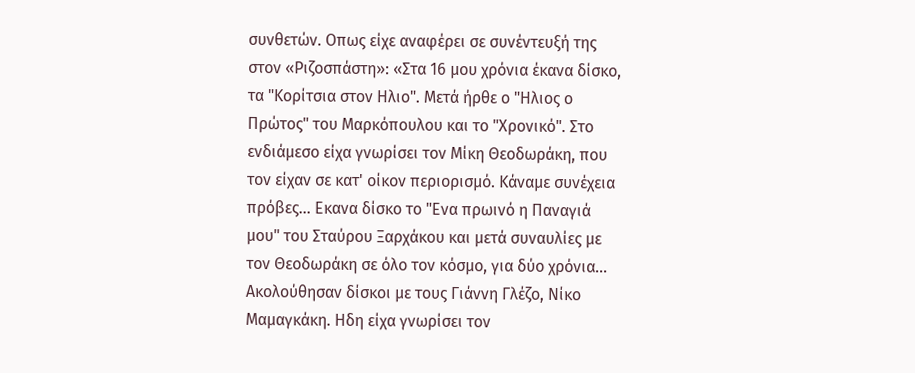συνθετών. Οπως είχε αναφέρει σε συνέντευξή της στον «Ριζοσπάστη»: «Στα 16 μου χρόνια έκανα δίσκο, τα "Κορίτσια στον Ηλιο". Μετά ήρθε ο "Ηλιος ο Πρώτος" του Μαρκόπουλου και το "Χρονικό". Στο ενδιάμεσο είχα γνωρίσει τον Μίκη Θεοδωράκη, που τον είχαν σε κατ' οίκον περιορισμό. Κάναμε συνέχεια πρόβες... Εκανα δίσκο το "Ενα πρωινό η Παναγιά μου" του Σταύρου Ξαρχάκου και μετά συναυλίες με τον Θεοδωράκη σε όλο τον κόσμο, για δύο χρόνια... Ακολούθησαν δίσκοι με τους Γιάννη Γλέζο, Νίκο Μαμαγκάκη. Ηδη είχα γνωρίσει τον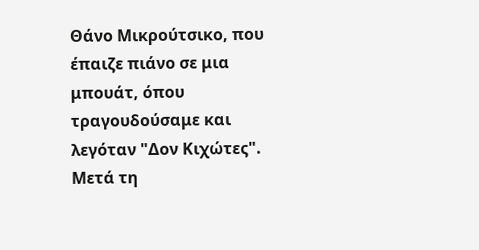Θάνο Μικρούτσικο, που έπαιζε πιάνο σε μια μπουάτ, όπου τραγουδούσαμε και λεγόταν "Δον Κιχώτες". Μετά τη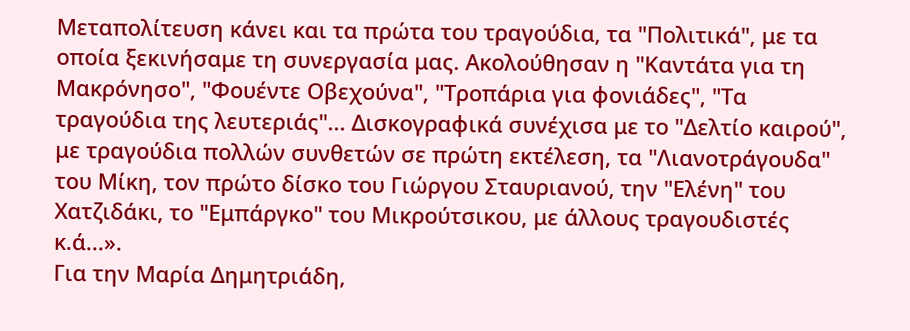Μεταπολίτευση κάνει και τα πρώτα του τραγούδια, τα "Πολιτικά", με τα οποία ξεκινήσαμε τη συνεργασία μας. Ακολούθησαν η "Καντάτα για τη Μακρόνησο", "Φουέντε Οβεχούνα", "Τροπάρια για φονιάδες", "Τα τραγούδια της λευτεριάς"... Δισκογραφικά συνέχισα με το "Δελτίο καιρού", με τραγούδια πολλών συνθετών σε πρώτη εκτέλεση, τα "Λιανοτράγουδα" του Μίκη, τον πρώτο δίσκο του Γιώργου Σταυριανού, την "Ελένη" του Χατζιδάκι, το "Εμπάργκο" του Μικρούτσικου, με άλλους τραγουδιστές κ.ά...».
Για την Μαρία Δημητριάδη,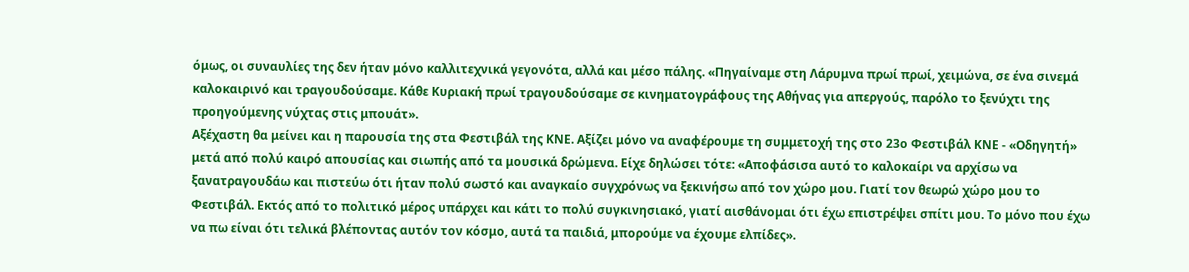όμως, οι συναυλίες της δεν ήταν μόνο καλλιτεχνικά γεγονότα, αλλά και μέσο πάλης. «Πηγαίναμε στη Λάρυμνα πρωί πρωί, χειμώνα, σε ένα σινεμά καλοκαιρινό και τραγουδούσαμε. Κάθε Κυριακή πρωί τραγουδούσαμε σε κινηματογράφους της Αθήνας για απεργούς, παρόλο το ξενύχτι της προηγούμενης νύχτας στις μπουάτ».
Αξέχαστη θα μείνει και η παρουσία της στα Φεστιβάλ της ΚΝΕ. Αξίζει μόνο να αναφέρουμε τη συμμετοχή της στο 23ο Φεστιβάλ ΚΝΕ - «Οδηγητή» μετά από πολύ καιρό απουσίας και σιωπής από τα μουσικά δρώμενα. Είχε δηλώσει τότε: «Αποφάσισα αυτό το καλοκαίρι να αρχίσω να ξανατραγουδάω και πιστεύω ότι ήταν πολύ σωστό και αναγκαίο συγχρόνως να ξεκινήσω από τον χώρο μου. Γιατί τον θεωρώ χώρο μου το Φεστιβάλ. Εκτός από το πολιτικό μέρος υπάρχει και κάτι το πολύ συγκινησιακό, γιατί αισθάνομαι ότι έχω επιστρέψει σπίτι μου. Το μόνο που έχω να πω είναι ότι τελικά βλέποντας αυτόν τον κόσμο, αυτά τα παιδιά, μπορούμε να έχουμε ελπίδες».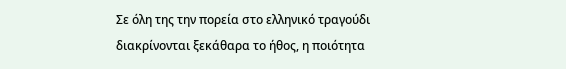Σε όλη της την πορεία στο ελληνικό τραγούδι διακρίνονται ξεκάθαρα το ήθος, η ποιότητα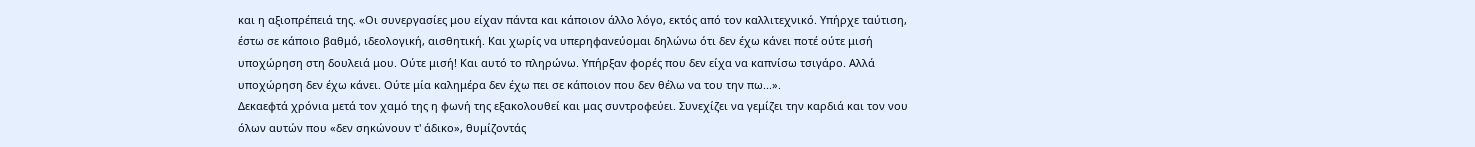και η αξιοπρέπειά της. «Οι συνεργασίες μου είχαν πάντα και κάποιον άλλο λόγο, εκτός από τον καλλιτεχνικό. Υπήρχε ταύτιση, έστω σε κάποιο βαθμό, ιδεολογική, αισθητική. Και χωρίς να υπερηφανεύομαι δηλώνω ότι δεν έχω κάνει ποτέ ούτε μισή υποχώρηση στη δουλειά μου. Ούτε μισή! Και αυτό το πληρώνω. Υπήρξαν φορές που δεν είχα να καπνίσω τσιγάρο. Αλλά υποχώρηση δεν έχω κάνει. Ούτε μία καλημέρα δεν έχω πει σε κάποιον που δεν θέλω να του την πω...».
Δεκαεφτά χρόνια μετά τον χαμό της η φωνή της εξακολουθεί και μας συντροφεύει. Συνεχίζει να γεμίζει την καρδιά και τον νου όλων αυτών που «δεν σηκώνουν τ' άδικο», θυμίζοντάς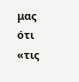μας ότι «τις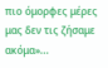πιο όμορφες μέρες μας δεν τις ζήσαμε ακόμα»...